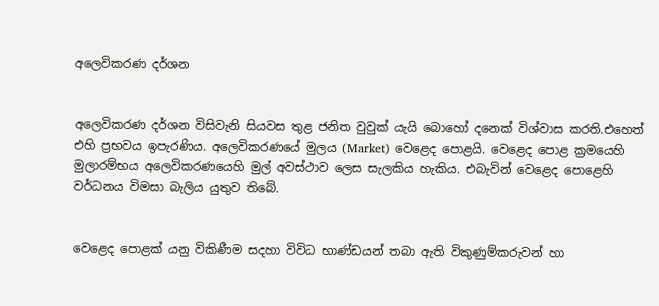අලෙවිකරණ දර්ශන


අලෙවිකරණ දර්ශන විසිවැනි සියවස තුළ ජනිත වුවුක් යැයි බොහෝ දනෙක් විශ්වාස කරති.එහෙත් එහි ප්‍රභවය ඉපැරණිය. අලෙවිකරණයේ මුලය (Market) වෙළෙද පොළයි. වෙළෙද පොළ ක්‍රමයෙහි මුලාරම්භය අලෙවිකරණයෙහි මුල් අවස්ථාව ලෙස සැලකිය හැකිය. එබැවින් වෙළෙද පොළෙහි වර්ධනය විමසා බැලිය යුතුව තිබේ.


වෙළෙද පොළක් යනු විකිණීම සදහා විවිධ භාණ්ඩයන් තබා ඇති විකුණුම්කරුවන් හා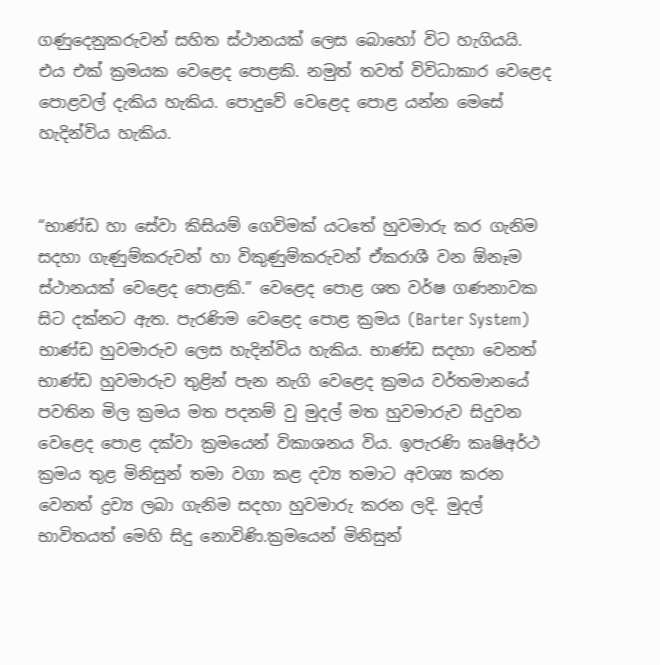ගණුදෙනුකරුවන් සහිත ස්ථානයක් ලෙස බොහෝ විට හැගියයි. එය එක් ක්‍රමයක වෙළෙද පොළකි. නමුත් තවත් විවිධාකාර වෙළෙද පොළවල් දැකිය හැකිය. පොදුවේ වෙළෙද පොළ යන්න මෙසේ හැදින්විය හැකිය.


“භාණ්ඩ හා සේවා කිසියම් ගෙවිමක් යටතේ හුවමාරු කර ගැනිම සදහා ගැණුම්කරුවන් හා විකුණුම්කරුවන් ඒකරාශී වන ඕනෑම ස්ථානයක් වෙළෙද පොළකි.” වෙළෙද පොළ ශත වර්ෂ ගණනාවක සිට දක්නට ඇත. පැරණිම වෙළෙද පොළ ක්‍රමය (Barter System) භාණ්ඩ හුවමාරුව ලෙස හැදින්විය හැකිය. භාණ්ඩ සදහා වෙනත් භාණ්ඩ හුවමාරුව තුළින් පැන නැගි වෙළෙද ක්‍රමය වර්තමානයේ පවතින මිල ක්‍රමය මත පදනම් වු මුදල් මත හුවමාරුව සිදුවන වෙළෙද පොළ දක්වා ක්‍රමයෙන් විකාශනය විය. ඉපැරණි කෘෂිඅර්ථ ක්‍රමය තුළ මිනිසුන් තමා වගා කළ දව්‍ය තමාට අවශ්‍ය කරන වෙනත් ද්‍රව්‍ය ලබා ගැනිම සදහා හුවමාරු කරන ලදි. මුදල් භාවිතයත් මෙහි සිදු නොවිණි.ක්‍රමයෙන් මිනිසුන්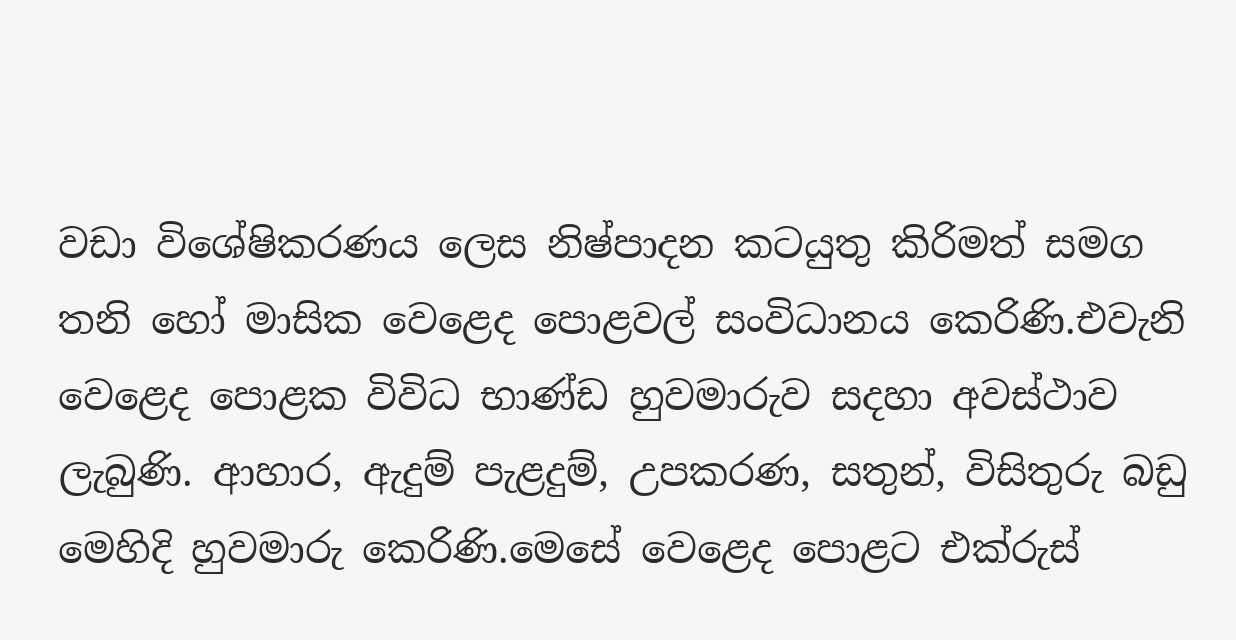වඩා විශේෂිකරණය ලෙස නිෂ්පාදන කටයුතු කිරිමත් සමග තනි හෝ මාසික වෙළෙද පොළවල් සංවිධානය කෙරිණි.එවැනි වෙළෙද පොළක විවිධ භාණ්ඩ හුවමාරුව සදහා අවස්ථාව ලැබුණි. ආහාර, ඇදුම් පැළදුම්, උපකරණ, සතුන්, විසිතුරු බඩු මෙහිදි හුවමාරු කෙරිණි.මෙසේ වෙළෙද පොළට එක්රුස්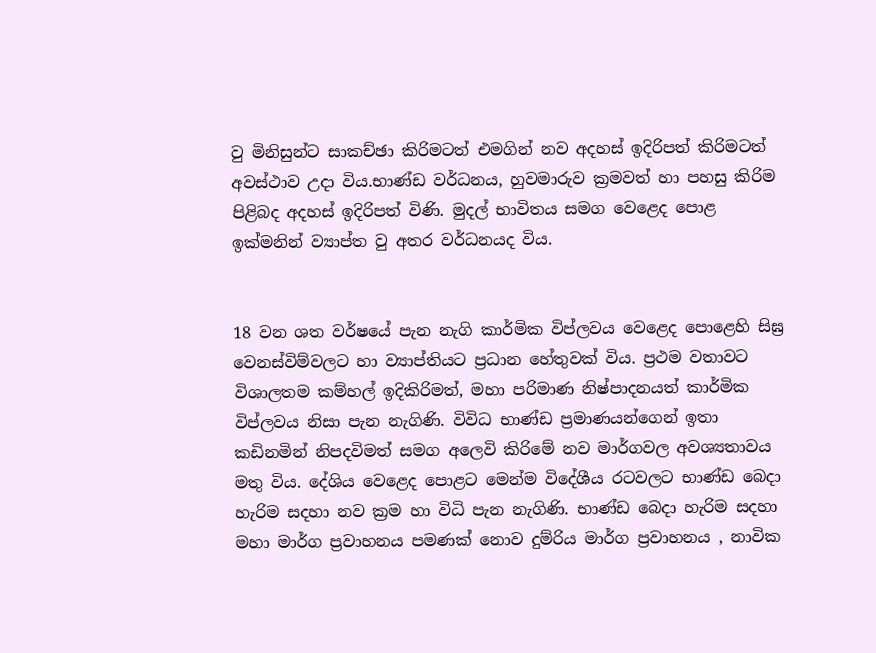වු මිනිසුන්ට සාකච්ඡා කිරිමටත් එමගින් නව අදහස් ඉදිරිපත් කිරිමටත් අවස්ථාව උදා විය.භාණ්ඩ වර්ධනය, හුවමාරුව ක්‍රමවත් හා පහසු කිරිම පිළිබද අදහස් ඉදිරිපත් විණි. මුදල් භාවිතය සමග වෙළෙද පොළ ඉක්මනින් ව්‍යාප්ත වු අතර වර්ධනයද විය.


18 වන ශත වර්ෂයේ පැන නැගි කාර්මික විප්ලවය වෙළෙද පොළෙහි සිඝ්‍ර වෙනස්විම්වලට හා ව්‍යාප්තියට ප්‍රධාන හේතුවක් විය. ප්‍රථම වතාවට විශාලතම කම්හල් ඉදිකිරිමත්, මහා පරිමාණ නිෂ්පාදනයත් කාර්මික විප්ලවය නිසා පැන නැගිණි. විවිධ භාණ්ඩ ප්‍රමාණයන්ගෙන් ඉතා කඩිනමින් නිපදවිමත් සමග අලෙවි කිරිමේ නව මාර්ගවල අවශ්‍යතාවය මතු විය. දේශිය වෙළෙද පොළට මෙන්ම විදේශීය රටවලට භාණ්ඩ බෙදා හැරිම සදහා නව ක්‍රම හා විධි පැන නැගිණි. භාණ්ඩ බෙදා හැරිම සදහා මහා මාර්ග ප්‍රවාහනය පමණක් නොව දුම්රිය මාර්ග ප්‍රවාහනය , නාවික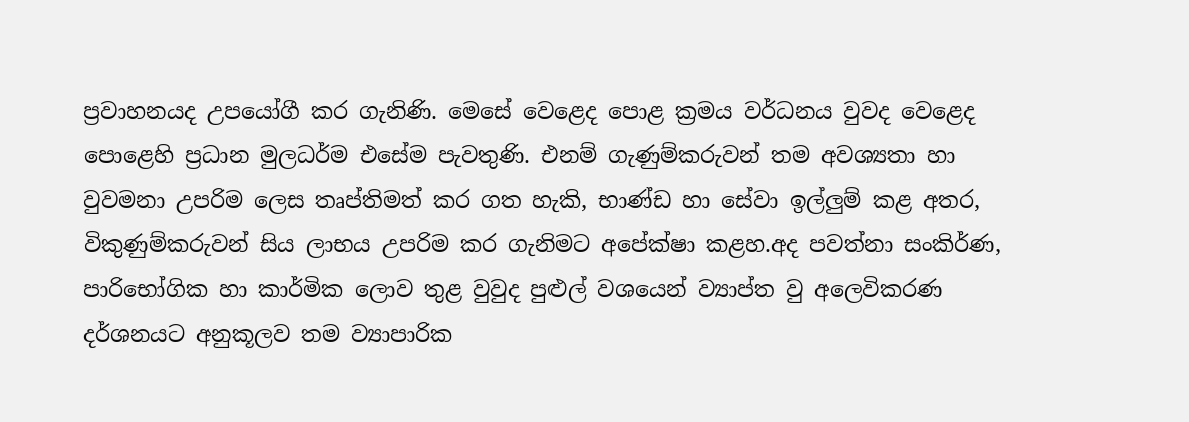ප්‍රවාහනයද උපයෝගී කර ගැනිණි. මෙසේ වෙළෙද පොළ ක්‍රමය වර්ධනය වුවද වෙළෙද පොළෙහි ප්‍රධාන මුලධර්ම එසේම පැවතුණි. එනම් ගැණුම්කරුවන් තම අවශ්‍යතා හා වුවමනා උපරිම ලෙස තෘප්තිමත් කර ගත හැකි, භාණ්ඩ හා සේවා ඉල්ලුම් කළ අතර, විකුණුම්කරුවන් සිය ලාභය උපරිම කර ගැනිමට අපේක්ෂා කළහ.අද පවත්නා සංකිර්ණ, පාරිභෝගික හා කාර්මික ලොව තුළ වුවුද පුළුල් වශයෙන් ව්‍යාප්ත වු අලෙවිකරණ දර්ශනයට අනුකූලව තම ව්‍යාපාරික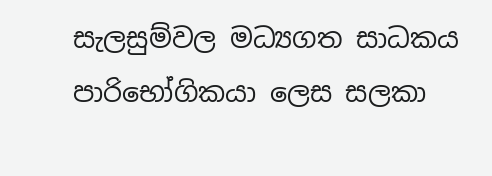සැලසුම්වල මධ්‍යගත සාධකය පාරිභෝගිකයා ලෙස සලකා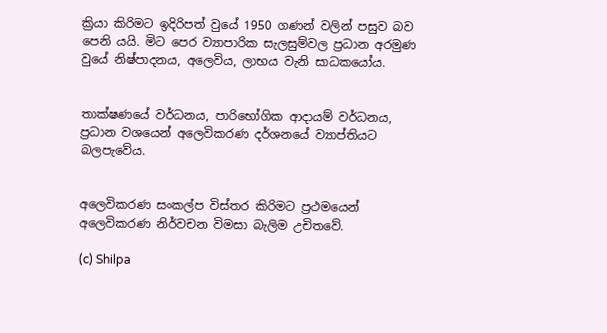ක්‍රියා කිරිමට ඉදිරිපත් වුයේ 1950 ගණන් වලින් පසුව බව පෙනි යයි. මිට පෙර ව්‍යාපාරික සැලසුම්වල ප්‍රධාන අරමුණ වුයේ නිෂ්පාදනය, අලෙවිය, ලාභය වැනි සාධකයෝය.


තාක්ෂණයේ වර්ධනය, පාරිභෝගික ආදායම් වර්ධනය, ප්‍රධාන වශයෙන් අලෙවිකරණ දර්ශනයේ ව්‍යාප්තියට බලපැවේය.


අලෙවිකරණ සංකල්ප විස්තර කිරිමට ප්‍රථමයෙන් අලෙවිකරණ නිර්වචන විමසා බැලිම උචිතවේ.

(c) Shilpa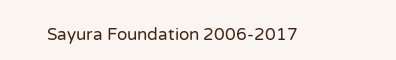Sayura Foundation 2006-2017